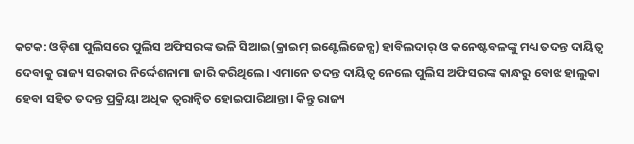କଟକ: ଓଡ଼ିଶା ପୁଲିସରେ ପୁଲିସ ଅଫିସରଙ୍କ ଭଳି ସିଆଇ(କ୍ରାଇମ୍ ଇଣ୍ଟେଲିଜେନ୍ସ) ହାବିଲଦାର୍ ଓ କନେଷ୍ଟବଳଙ୍କୁ ମଧ୍ୟ ତଦନ୍ତ ଦାୟିତ୍ବ ଦେବାକୁ ରାଜ୍ୟ ସରକାର ନିର୍ଦ୍ଦେଶନାମା ଜାରି କରିଥିଲେ। ଏମାନେ ତଦନ୍ତ ଦାୟିତ୍ବ ନେଲେ ପୁଲିସ ଅଫିସରଙ୍କ କାନ୍ଧରୁ ବୋଝ ହାଲୁକା ହେବା ସହିତ ତଦନ୍ତ ପ୍ରକ୍ରିୟା ଅଧିକ ତ୍ବରାନ୍ବିତ ହୋଇପାରିଥାନ୍ତା। କିନ୍ତୁ ରାଜ୍ୟ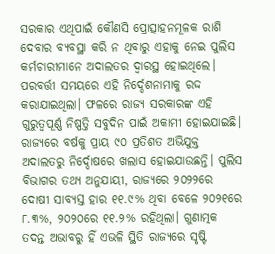ସରକାର ଏଥିପାଇଁ କୌଣସି ପ୍ରୋତ୍ସାହନମୂଳକ ରାଶି ଦେବାର ବ୍ୟବସ୍ଥା କରି ନ ଥିବାରୁ ଏହାକୁ ନେଇ ପୁଲିସ କର୍ମଚାରୀମାନେ ଅଦାଲତର ଦ୍ବାରସ୍ଥ ହୋଇଥିଲେ। ପରବର୍ତ୍ତୀ ସମୟରେ ଏହି ନିର୍ଦ୍ଦେଶନାମାକୁ ରଦ୍ଦ କରାଯାଇଥିଲା। ଫଳରେ ରାଜ୍ୟ ସରକାରଙ୍କ ଏହି ଗୁରୁତ୍ବପୂର୍ଣ୍ଣ ନିଷ୍ପତ୍ତି ସବୁଦିନ ପାଇଁ ଅକାମୀ ହୋଇଯାଇଛି।
ରାଜ୍ୟରେ ବର୍ଷକୁ ପ୍ରାୟ ୯୦ ପ୍ରତିଶତ ଅଭିଯୁକ୍ତ ଅଦାଲତରୁ ନିର୍ଦ୍ଦୋଷରେ ଖଲାସ ହୋଇଯାଉଛନ୍ତି। ପୁଲିସ ବିଭାଗର ତଥ୍ୟ ଅନୁଯାୟୀ, ରାଜ୍ୟରେ ୨୦୨୨ରେ ଦୋଷୀ ସାବ୍ୟସ୍ତ ହାର ୧୧.୯% ଥିବା ବେଳେ ୨୦୨୧ରେ ୮.୩%, ୨୦୨୦ରେ ୧୧.୨% ରହିଥିଲା। ଗୁଣାତ୍ମକ ତଦନ୍ତ ଅଭାବରୁ ହିଁ ଏଭଳି ସ୍ଥିତି ରାଜ୍ୟରେ ସୃଷ୍ଟି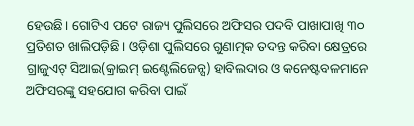ହେଉଛି। ଗୋଟିଏ ପଟେ ରାଜ୍ୟ ପୁଲିସରେ ଅଫିସର ପଦବି ପାଖାପାଖି ୩୦ ପ୍ରତିଶତ ଖାଲିପଡ଼ିଛି। ଓଡ଼ିଶା ପୁଲିସରେ ଗୁଣାତ୍ମକ ତଦନ୍ତ କରିବା କ୍ଷେତ୍ରରେ ଗ୍ରାଜୁଏଟ୍ ସିଆଇ(କ୍ରାଇମ୍ ଇଣ୍ଟେଲିଜେନ୍ସ) ହାବିଲଦାର ଓ କନେଷ୍ଟବଳମାନେ ଅଫିସରଙ୍କୁ ସହଯୋଗ କରିବା ପାଇଁ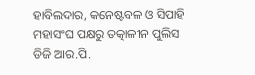ହାବିଲଦାର, କନେଷ୍ଟବଳ ଓ ସିପାହି ମହାସଂଘ ପକ୍ଷରୁ ତତ୍କାଳୀନ ପୁଲିସ ଡିଜି ଆର.ପି.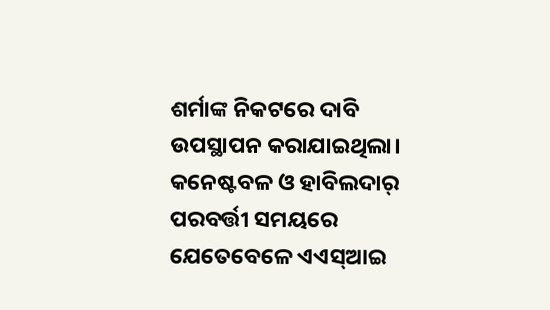ଶର୍ମାଙ୍କ ନିକଟରେ ଦାବି ଉପସ୍ଥାପନ କରାଯାଇଥିଲା। କନେଷ୍ଟବଳ ଓ ହାବିଲଦାର୍ ପରବର୍ତ୍ତୀ ସମୟରେ ଯେତେବେଳେ ଏଏସ୍ଆଇ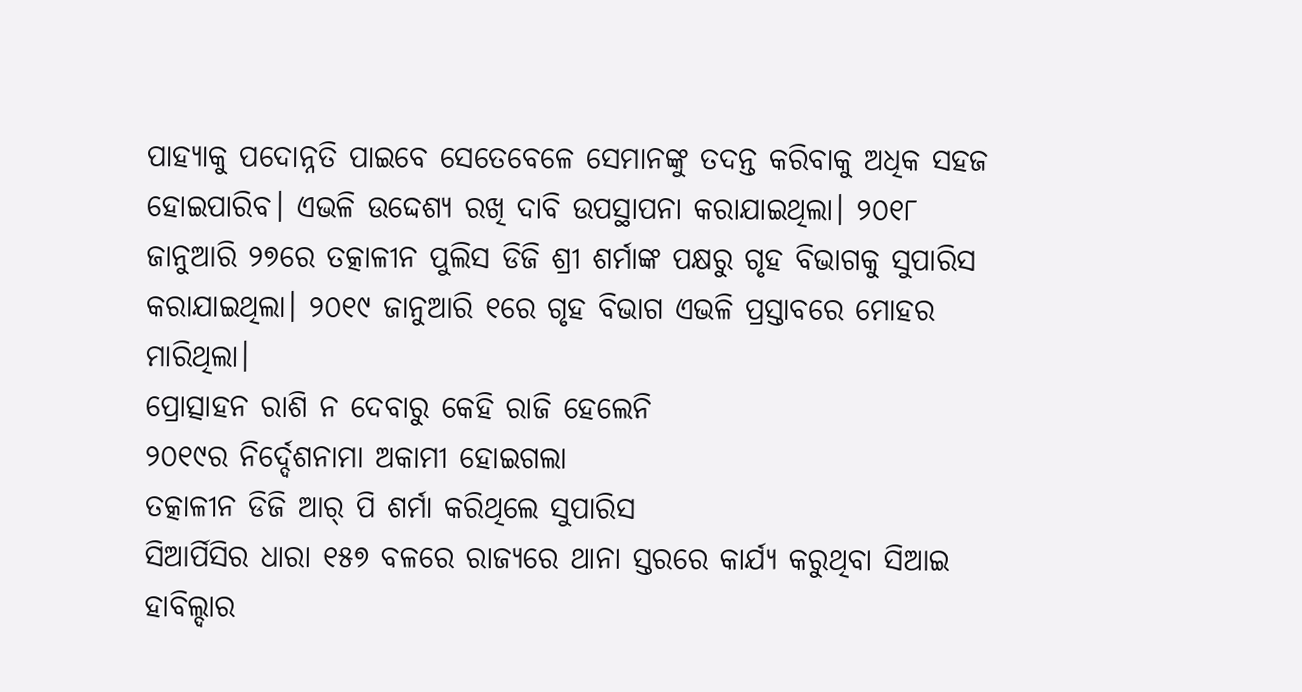ପାହ୍ୟାକୁ ପଦୋନ୍ନତି ପାଇବେ ସେତେବେଳେ ସେମାନଙ୍କୁ ତଦନ୍ତ କରିବାକୁ ଅଧିକ ସହଜ ହୋଇପାରିବ। ଏଭଳି ଉଦ୍ଦେଶ୍ୟ ରଖି ଦାବି ଉପସ୍ଥାପନା କରାଯାଇଥିଲା। ୨୦୧୮ ଜାନୁଆରି ୨୭ରେ ତତ୍କାଳୀନ ପୁଲିସ ଡିଜି ଶ୍ରୀ ଶର୍ମାଙ୍କ ପକ୍ଷରୁ ଗୃହ ବିଭାଗକୁ ସୁପାରିସ କରାଯାଇଥିଲା। ୨୦୧୯ ଜାନୁଆରି ୧ରେ ଗୃହ ବିଭାଗ ଏଭଳି ପ୍ରସ୍ତାବରେ ମୋହର ମାରିଥିଲା।
ପ୍ରୋତ୍ସାହନ ରାଶି ନ ଦେବାରୁ କେହି ରାଜି ହେଲେନି
୨୦୧୯ର ନିର୍ଦ୍ଦେଶନାମା ଅକାମୀ ହୋଇଗଲା
ତତ୍କାଳୀନ ଡିଜି ଆର୍ ପି ଶର୍ମା କରିଥିଲେ ସୁପାରିସ
ସିଆର୍ପିସିର ଧାରା ୧୫୭ ବଳରେ ରାଜ୍ୟରେ ଥାନା ସ୍ତରରେ କାର୍ଯ୍ୟ କରୁଥିବା ସିଆଇ ହାବିଲ୍ଦାର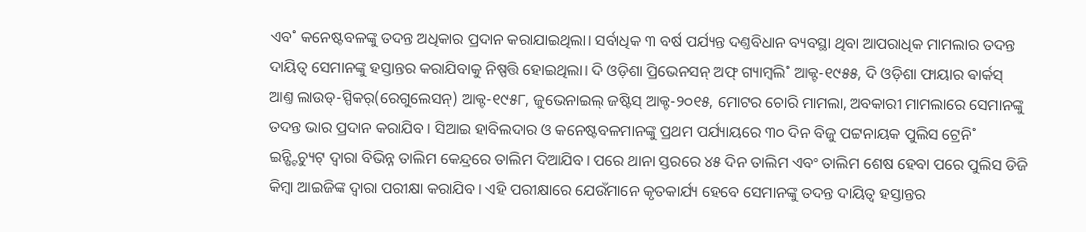ଏବ˚ କନେଷ୍ଟବଳଙ୍କୁ ତଦନ୍ତ ଅଧିକାର ପ୍ରଦାନ କରାଯାଇଥିଲା। ସର୍ବାଧିକ ୩ ବର୍ଷ ପର୍ଯ୍ୟନ୍ତ ଦଣ୍ତବିଧାନ ବ୍ୟବସ୍ଥା ଥିବା ଆପରାଧିକ ମାମଲାର ତଦନ୍ତ ଦାୟିତ୍ବ ସେମାନଙ୍କୁ ହସ୍ତାନ୍ତର କରାଯିବାକୁ ନିଷ୍ପତ୍ତି ହୋଇଥିଲା। ଦି ଓଡ଼ିଶା ପ୍ରିଭେନସନ୍ ଅଫ୍ ଗ୍ୟାମ୍ବଲି˚ ଆକ୍ଟ-୧୯୫୫, ଦି ଓଡ଼ିଶା ଫାୟାର ଵାର୍କସ୍ ଆଣ୍ତ ଲାଉଡ୍-ସ୍ପିକର୍(ରେଗୁଲେସନ୍) ଆକ୍ଟ-୧୯୫୮, ଜୁଭେନାଇଲ୍ ଜଷ୍ଟିସ୍ ଆକ୍ଟ-୨୦୧୫, ମୋଟର ଚୋରି ମାମଲା, ଅବକାରୀ ମାମଲାରେ ସେମାନଙ୍କୁ ତଦନ୍ତ ଭାର ପ୍ରଦାନ କରାଯିବ। ସିଆଇ ହାବିଲଦାର ଓ କନେଷ୍ଟବଳମାନଙ୍କୁ ପ୍ରଥମ ପର୍ଯ୍ୟାୟରେ ୩୦ ଦିନ ବିଜୁ ପଟ୍ଟନାୟକ ପୁଲିସ ଟ୍ରେନି˚ ଇନ୍ଷ୍ଟିଚ୍ୟୁଟ୍ ଦ୍ବାରା ବିଭିନ୍ନ ତାଲିମ କେନ୍ଦ୍ରରେ ତାଲିମ ଦିଆଯିବ। ପରେ ଥାନା ସ୍ତରରେ ୪୫ ଦିନ ତାଲିମ ଏବଂ ତାଲିମ ଶେଷ ହେବା ପରେ ପୁଲିସ ଡିଜି କିମ୍ବା ଆଇଜିଙ୍କ ଦ୍ବାରା ପରୀକ୍ଷା କରାଯିବ। ଏହି ପରୀକ୍ଷାରେ ଯେଉଁମାନେ କୃତକାର୍ଯ୍ୟ ହେବେ ସେମାନଙ୍କୁ ତଦନ୍ତ ଦାୟିତ୍ବ ହସ୍ତାନ୍ତର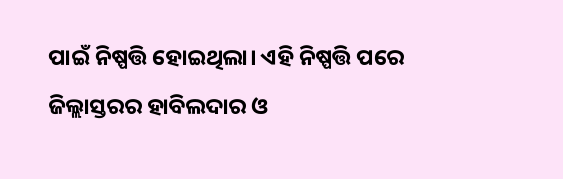ପାଇଁ ନିଷ୍ପତ୍ତି ହୋଇଥିଲା। ଏହି ନିଷ୍ପତ୍ତି ପରେ ଜିଲ୍ଲାସ୍ତରର ହାବିଲଦାର ଓ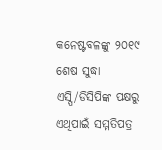କନେଷ୍ଟବଳଙ୍କୁ ୨୦୧୯ ଶେଷ ସୁଦ୍ଧା ଏସ୍ପି/ଡିସିପିଙ୍କ ପକ୍ଷରୁ ଏଥିପାଇଁ ସମ୍ମତିପତ୍ର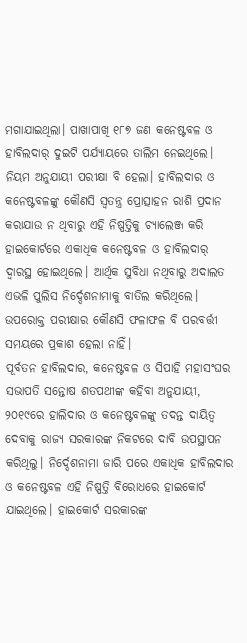ମଗାଯାଇଥିଲା। ପାଖାପାଖି ୧୮୭ ଜଣ କନେଷ୍ଟବଳ ଓ ହାବିଲଦାର୍ ଦୁଇଟି ପର୍ଯ୍ୟାୟରେ ତାଲିମ ନେଇଥିଲେ। ନିୟମ ଅନୁଯାୟୀ ପରୀକ୍ଷା ବି ହେଲା। ହାବିଲଦାର ଓ କନେଷ୍ଟବଳଙ୍କୁ କୌଣସି ସ୍ବତନ୍ତ୍ର ପ୍ରୋତ୍ସାହନ ରାଶି ପ୍ରଦାନ କରାଯାଉ ନ ଥିବାରୁ ଏହି ନିଷ୍ପତ୍ତିକୁ ଚ୍ୟାଲେଞ୍ଜ କରି ହାଇକୋର୍ଟରେ ଏକାଧିକ କନେଷ୍ଟବଳ ଓ ହାବିଲଦାର୍ ଦ୍ବାରସ୍ଥ ହୋଇଥିଲେ। ଆର୍ଥିକ ସୁବିଧା ନଥିବାରୁ ଅଦାଲତ ଏଭଳି ପୁଲିସ ନିର୍ଦ୍ଦେଶନାମାକୁ ବାତିଲ କରିଥିଲେ। ଉପରୋକ୍ତ ପରୀକ୍ଷାର କୌଣସି ଫଳାଫଳ ବି ପରବର୍ତ୍ତୀ ସମୟରେ ପ୍ରକାଶ ହେଲା ନାହିଁ।
ପୂର୍ବତନ ହାବିଲଦାର, କନେଷ୍ଟବଳ ଓ ସିପାହି ମହାସଂଘର ସଭାପତି ସନ୍ତୋଷ ଶତପଥୀଙ୍କ କହିବା ଅନୁଯାୟୀ, ୨୦୧୯ରେ ହାଲିଦାର ଓ କନେଷ୍ଟବଳଙ୍କୁ ତଦନ୍ତ ଦାୟିତ୍ବ ଦେବାକୁ ରାଜ୍ୟ ସରକାରଙ୍କ ନିକଟରେ ଦାବି ଉପସ୍ଥାପନ କରିଥିଲୁ। ନିର୍ଦ୍ଦେଶନାମା ଜାରି ପରେ ଏକାଧିକ ହାବିଲଦାର ଓ କନେଷ୍ଟବଳ ଏହି ନିଷ୍ପତ୍ତି ବିରୋଧରେ ହାଇକୋର୍ଟ ଯାଇଥିଲେ। ହାଇକୋର୍ଟ ସରକାରଙ୍କ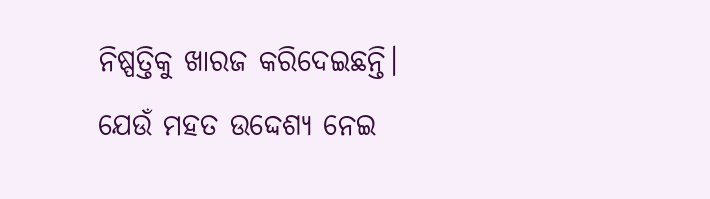ନିଷ୍ପତ୍ତିକୁ ଖାରଜ କରିଦେଇଛନ୍ତି। ଯେଉଁ ମହତ ଉଦ୍ଦେଶ୍ୟ ନେଇ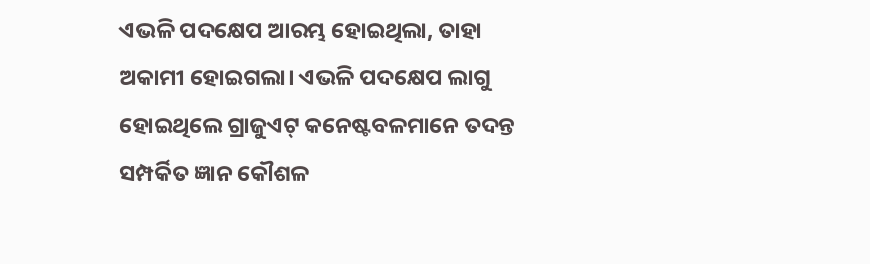ଏଭଳି ପଦକ୍ଷେପ ଆରମ୍ଭ ହୋଇଥିଲା, ତାହା ଅକାମୀ ହୋଇଗଲା। ଏଭଳି ପଦକ୍ଷେପ ଲାଗୁ ହୋଇଥିଲେ ଗ୍ରାଜୁଏଟ୍ କନେଷ୍ଟବଳମାନେ ତଦନ୍ତ ସମ୍ପର୍କିତ ଜ୍ଞାନ କୌଶଳ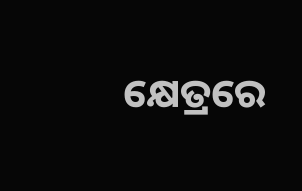କ୍ଷେତ୍ରରେ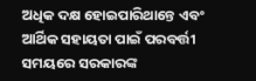ଅଧିକ ଦକ୍ଷ ହୋଇପାରିଥାନ୍ତେ ଏବଂ ଆର୍ଥିକ ସହାୟତା ପାଇଁ ପରବର୍ତ୍ତୀ ସମୟରେ ସରକାରଙ୍କ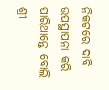ନିକଟରେ ଦାବି ଉପସ୍ଥାପନା କରି ପାରିଥାନ୍ତେ ବୋଲି ଶ୍ରୀ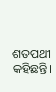ଶତପଥୀ କହିଛନ୍ତି।